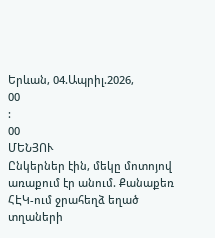Երևան, 04.Ապրիլ.2026,
00
:
00
ՄԵՆՅՈՒ
Ընկերներ էին, մեկը մոտոյով առաքում էր անում. Քանաքեռ ՀԷԿ-ում ջրահեղձ եղած տղաների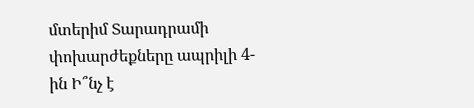մտերիմ Տարադրամի փոխարժեքները ապրիլի 4-ին Ի՞նչ է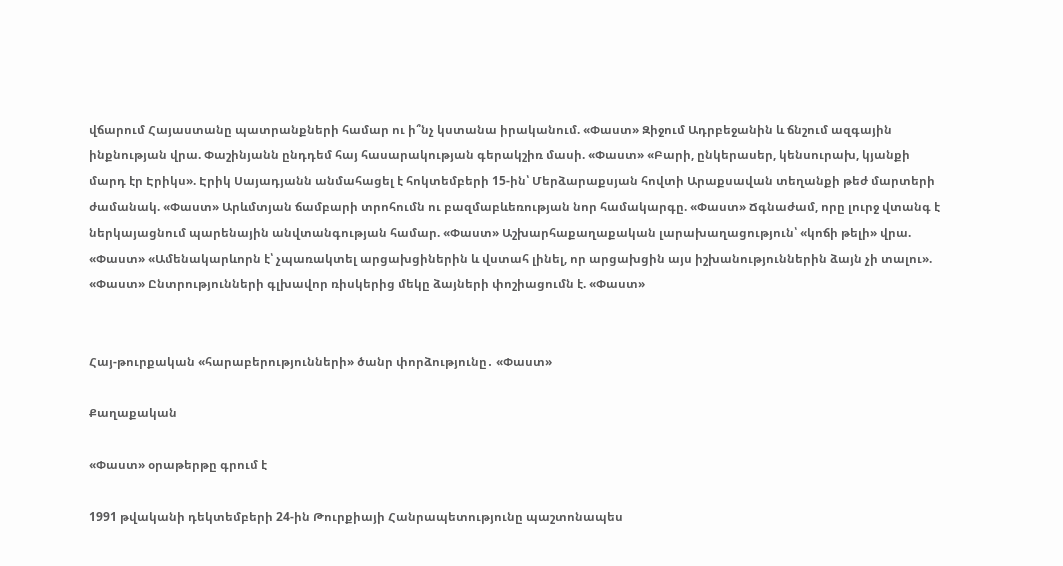վճարում Հայաստանը պատրանքների համար ու ի՞նչ կստանա իրականում. «Փաստ» Զիջում Ադրբեջանին և ճնշում ազգային ինքնության վրա. Փաշինյանն ընդդեմ հայ հասարակության գերակշիռ մասի. «Փաստ» «Բարի, ընկերասեր, կենսուրախ, կյանքի մարդ էր Էրիկս». Էրիկ Սայադյանն անմահացել է հոկտեմբերի 15-ին՝ Մերձարաքսյան հովտի Արաքսավան տեղանքի թեժ մարտերի ժամանակ. «Փաստ» Արևմտյան ճամբարի տրոհումն ու բազմաբևեռության նոր համակարգը. «Փաստ» Ճգնաժամ, որը լուրջ վտանգ է ներկայացնում պարենային անվտանգության համար. «Փաստ» Աշխարհաքաղաքական լարախաղացություն՝ «կոճի թելի» վրա. «Փաստ» «Ամենակարևորն է՝ չպառակտել արցախցիներին և վստահ լինել, որ արցախցին այս իշխանություններին ձայն չի տալու». «Փաստ» Ընտրությունների գլխավոր ռիսկերից մեկը ձայների փոշիացումն է. «Փաստ»


Հայ-թուրքական «հարաբերությունների» ծանր փորձությունը․ «Փաստ»

Քաղաքական

«Փաստ» օրաթերթը գրում է

1991 թվականի դեկտեմբերի 24-ին Թուրքիայի Հանրապետությունը պաշտոնապես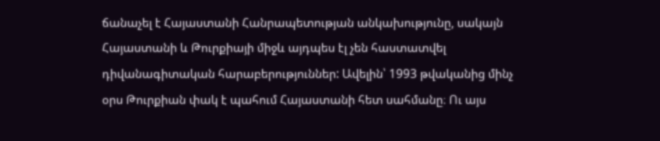ճանաչել է Հայաստանի Հանրապետության անկախությունը, սակայն Հայաստանի և Թուրքիայի միջև այդպես էլ չեն հաստատվել դիվանագիտական հարաբերություններ: Ավելին՝ 1993 թվականից մինչ օրս Թուրքիան փակ է պահում Հայաստանի հետ սահմանը։ Ու այս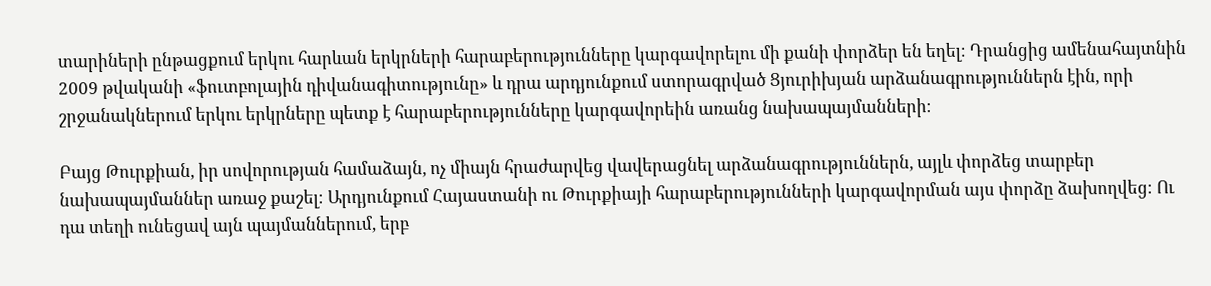տարիների ընթացքում երկու հարևան երկրների հարաբերությունները կարգավորելու մի քանի փորձեր են եղել։ Դրանցից ամենահայտնին 2009 թվականի «ֆուտբոլային դիվանագիտությունը» և դրա արդյունքում ստորագրված Ցյուրիխյան արձանագրություններն էին, որի շրջանակներում երկու երկրները պետք է հարաբերությունները կարգավորեին առանց նախապայմանների։

Բայց Թուրքիան, իր սովորության համաձայն, ոչ միայն հրաժարվեց վավերացնել արձանագրություններն, այլև փորձեց տարբեր նախապայմաններ առաջ քաշել։ Արդյունքում Հայաստանի ու Թուրքիայի հարաբերությունների կարգավորման այս փորձը ձախողվեց։ Ու դա տեղի ունեցավ այն պայմաններում, երբ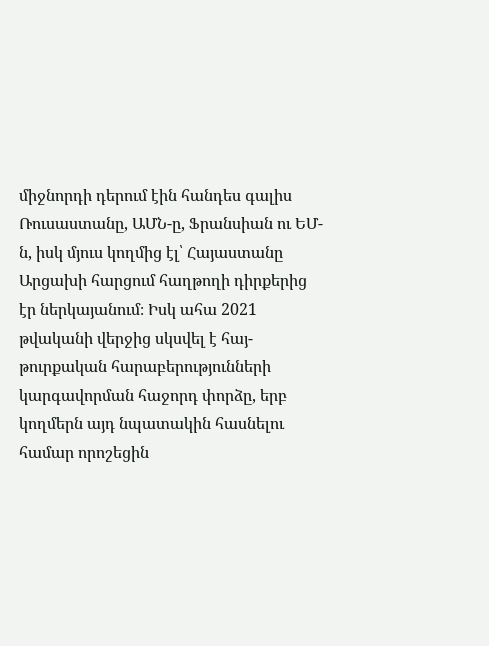միջնորդի դերում էին հանդես գալիս Ռուսաստանը, ԱՄՆ-ը, Ֆրանսիան ու ԵՄ-ն, իսկ մյուս կողմից էլ՝ Հայաստանը Արցախի հարցում հաղթողի դիրքերից էր ներկայանում։ Իսկ ահա 2021 թվականի վերջից սկսվել է հայ-թուրքական հարաբերությունների կարգավորման հաջորդ փորձը, երբ կողմերն այդ նպատակին հասնելու համար որոշեցին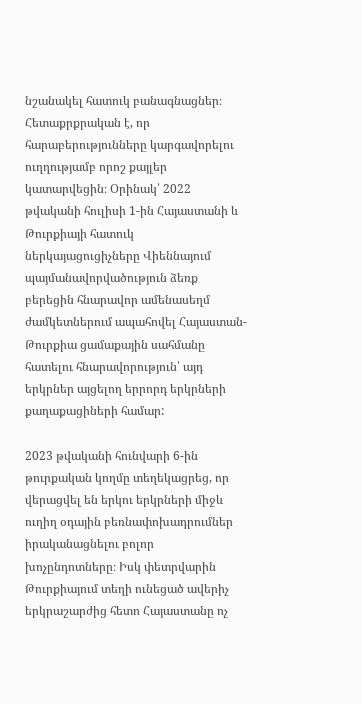նշանակել հատուկ բանագնացներ։ Հետաքրքրական է, որ հարաբերությունները կարգավորելու ուղղությամբ որոշ քայլեր կատարվեցին։ Օրինակ՝ 2022 թվականի հուլիսի 1-ին Հայաստանի և Թուրքիայի հատուկ ներկայացուցիչները Վիեննայում պայմանավորվածություն ձեռք բերեցին հնարավոր ամենասեղմ ժամկետներում ապահովել Հայաստան-Թուրքիա ցամաքային սահմանը հատելու հնարավորություն՝ այդ երկրներ այցելող երրորդ երկրների քաղաքացիների համար:

2023 թվականի հունվարի 6-ին թուրքական կողմը տեղեկացրեց, որ վերացվել են երկու երկրների միջև ուղիղ օդային բեռնափոխադրումներ իրականացնելու բոլոր խոչընդոտները։ Իսկ փետրվարին Թուրքիայում տեղի ունեցած ավերիչ երկրաշարժից հետո Հայաստանը ոչ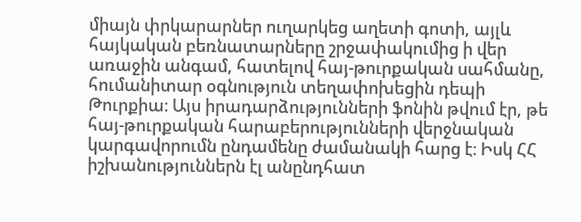միայն փրկարարներ ուղարկեց աղետի գոտի, այլև հայկական բեռնատարները շրջափակումից ի վեր առաջին անգամ, հատելով հայ-թուրքական սահմանը, հումանիտար օգնություն տեղափոխեցին դեպի Թուրքիա։ Այս իրադարձությունների ֆոնին թվում էր, թե հայ-թուրքական հարաբերությունների վերջնական կարգավորումն ընդամենը ժամանակի հարց է։ Իսկ ՀՀ իշխանություններն էլ անընդհատ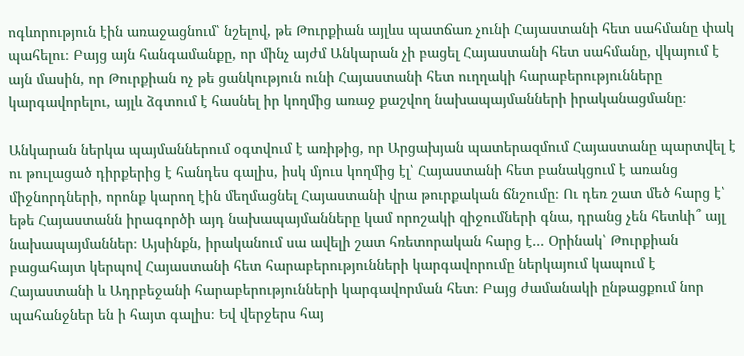ոգևորություն էին առաջացնում՝ նշելով, թե Թուրքիան այլևս պատճառ չունի Հայաստանի հետ սահմանը փակ պահելու։ Բայց այն հանգամանքը, որ մինչ այժմ Անկարան չի բացել Հայաստանի հետ սահմանը, վկայում է այն մասին, որ Թուրքիան ոչ թե ցանկություն ունի Հայաստանի հետ ուղղակի հարաբերությունները կարգավորելու, այլև ձգտում է հասնել իր կողմից առաջ քաշվող նախապայմանների իրականացմանը։

Անկարան ներկա պայմաններում օգտվում է առիթից, որ Արցախյան պատերազմում Հայաստանը պարտվել է ու թուլացած դիրքերից է հանդես գալիս, իսկ մյուս կողմից էլ՝ Հայաստանի հետ բանակցում է առանց միջնորդների, որոնք կարող էին մեղմացնել Հայաստանի վրա թուրքական ճնշումը։ Ու դեռ շատ մեծ հարց է՝ եթե Հայաստանն իրագործի այդ նախապայմանները կամ որոշակի զիջումների գնա, դրանց չեն հետևի՞ այլ նախապայմաններ։ Այսինքն, իրականում սա ավելի շատ հռետորական հարց է... Օրինակ՝ Թուրքիան բացահայտ կերպով Հայաստանի հետ հարաբերությունների կարգավորումը ներկայում կապում է Հայաստանի և Ադրբեջանի հարաբերությունների կարգավորման հետ։ Բայց ժամանակի ընթացքում նոր պահանջներ են ի հայտ գալիս։ Եվ վերջերս հայ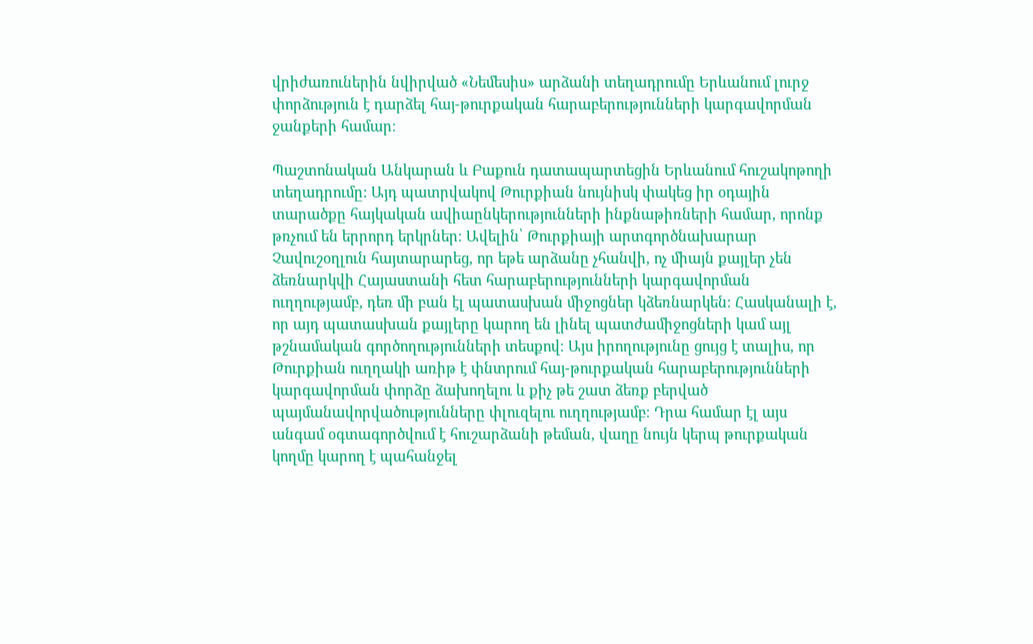վրիժառուներին նվիրված «Նեմեսիս» արձանի տեղադրումը Երևանում լուրջ փորձություն է դարձել հայ-թուրքական հարաբերությունների կարգավորման ջանքերի համար։

Պաշտոնական Անկարան և Բաքուն դատապարտեցին Երևանում հուշակոթողի տեղադրումը: Այդ պատրվակով Թուրքիան նույնիսկ փակեց իր օդային տարածքը հայկական ավիաընկերությունների ինքնաթիռների համար, որոնք թռչում են երրորդ երկրներ։ Ավելին՝ Թուրքիայի արտգործնախարար Չավուշօղլուն հայտարարեց, որ եթե արձանը չհանվի, ոչ միայն քայլեր չեն ձեռնարկվի Հայաստանի հետ հարաբերությունների կարգավորման ուղղությամբ, դեռ մի բան էլ պատասխան միջոցներ կձեռնարկեն։ Հասկանալի է, որ այդ պատասխան քայլերը կարող են լինել պատժամիջոցների կամ այլ թշնամական գործողությունների տեսքով։ Այս իրողությունը ցույց է տալիս, որ Թուրքիան ուղղակի առիթ է փնտրում հայ-թուրքական հարաբերությունների կարգավորման փորձը ձախողելու և քիչ թե շատ ձեռք բերված պայմանավորվածությունները փլուզելու ուղղությամբ։ Դրա համար էլ այս անգամ օգտագործվում է հուշարձանի թեման, վաղը նույն կերպ թուրքական կողմը կարող է պահանջել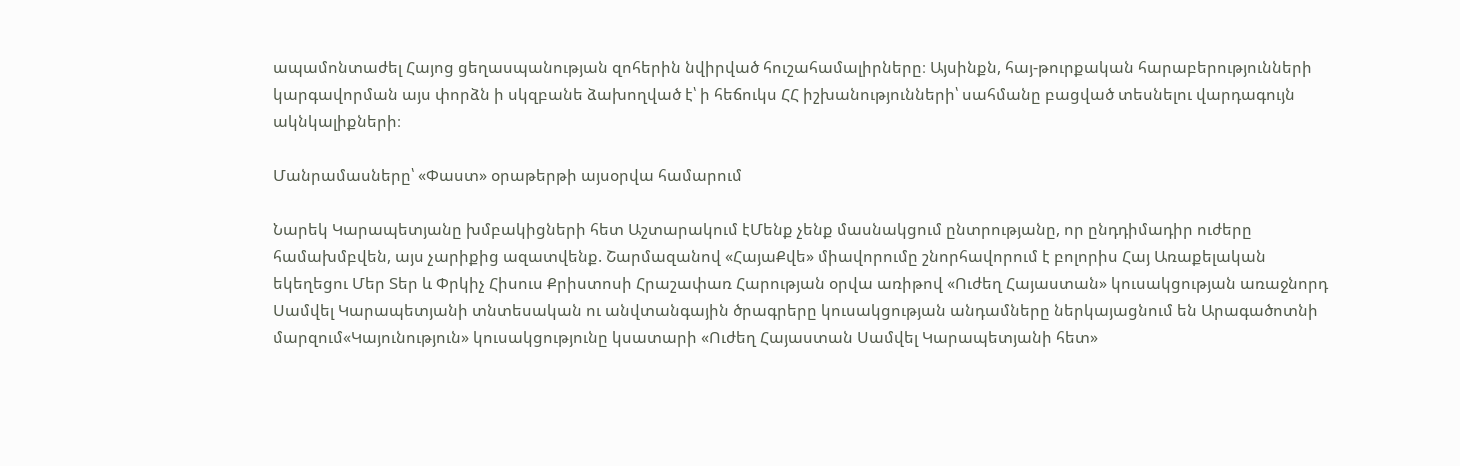ապամոնտաժել Հայոց ցեղասպանության զոհերին նվիրված հուշահամալիրները։ Այսինքն, հայ-թուրքական հարաբերությունների կարգավորման այս փորձն ի սկզբանե ձախողված է՝ ի հեճուկս ՀՀ իշխանությունների՝ սահմանը բացված տեսնելու վարդագույն ակնկալիքների։

Մանրամասները՝ «Փաստ» օրաթերթի այսօրվա համարում

Նարեկ Կարապետյանը խմբակիցների հետ Աշտարակում էՄենք չենք մասնակցում ընտրությանը, որ ընդդիմադիր ուժերը համախմբվեն, այս չարիքից ազատվենք. Շարմազանով «ՀայաՔվե» միավորումը շնորհավորում է բոլորիս Հայ Առաքելական եկեղեցու Մեր Տեր և Փրկիչ Հիսուս Քրիստոսի Հրաշափառ Հարության օրվա առիթով «Ուժեղ Հայաստան» կուսակցության առաջնորդ Սամվել Կարապետյանի տնտեսական ու անվտանգային ծրագրերը կուսակցության անդամները ներկայացնում են Արագածոտնի մարզում«Կայունություն» կուսակցությունը կսատարի «Ուժեղ Հայաստան Սամվել Կարապետյանի հետ»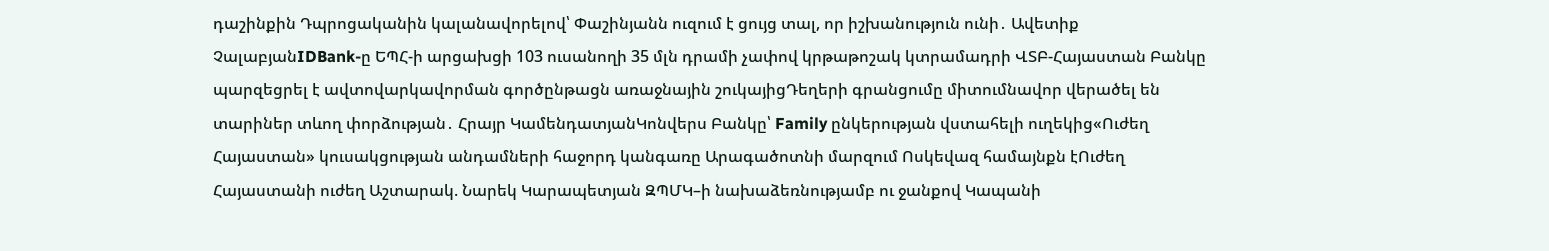դաշինքին Դպրոցականին կալանավորելով՝ Փաշինյանն ուզում է ցույց տալ, որ իշխանություն ունի․ Ավետիք ՉալաբյանIDBank-ը ԵՊՀ-ի արցախցի 103 ուսանողի 35 մլն դրամի չափով կրթաթոշակ կտրամադրի ՎՏԲ-Հայաստան Բանկը պարզեցրել է ավտովարկավորման գործընթացն առաջնային շուկայիցԴեղերի գրանցումը միտումնավոր վերածել են տարիներ տևող փորձության․ Հրայր ԿամենդատյանԿոնվերս Բանկը՝ Family ընկերության վստահելի ուղեկից«Ուժեղ Հայաստան» կուսակցության անդամների հաջորդ կանգառը Արագածոտնի մարզում Ոսկեվազ համայնքն էՈւժեղ Հայաստանի ուժեղ Աշտարակ. Նարեկ Կարապետյան ԶՊՄԿ–ի նախաձեռնությամբ ու ջանքով Կապանի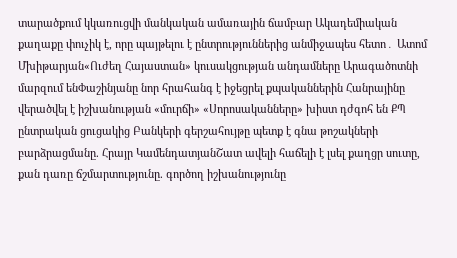տարածքում կկառուցվի մանկական ամառային ճամբար Ակադեմիական քաղաքը փուչիկ է, որը պայթելու է ընտրություններից անմիջապես հետո․ Ատոմ Մխիթարյան«Ուժեղ Հայաստան» կուսակցության անդամները Արագածոտնի մարզում ենՓաշինյանը նոր հրահանգ է իջեցրել քպականներին Հանրայինը վերածվել է իշխանության «մուրճի» «Սորոսականները» խիստ դժգոհ են ՔՊ ընտրական ցուցակից Բանկերի գերշահույթը պետք է գնա թոշակների բարձրացմանը. Հրայր ԿամենդատյանՇատ ավելի հաճելի է լսել քաղցր սուտը, քան դառը ճշմարտությունը. գործող իշխանությունը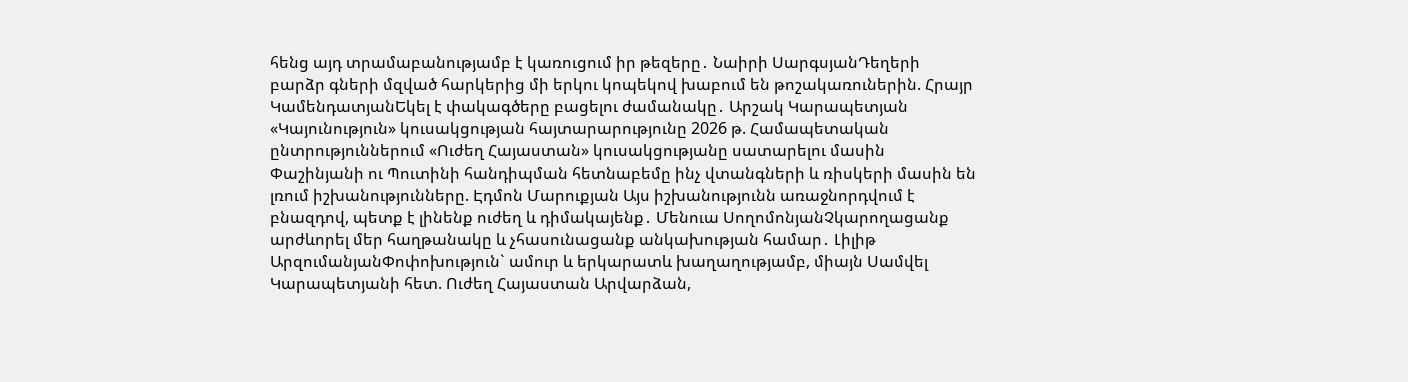հենց այդ տրամաբանությամբ է կառուցում իր թեզերը․ Նաիրի ՍարգսյանԴեղերի բարձր գների մզված հարկերից մի երկու կոպեկով խաբում են թոշակառուներին. Հրայր ԿամենդատյանԵկել է փակագծերը բացելու ժամանակը․ Արշակ Կարապետյան «Կայունություն» կուսակցության հայտարարությունը 2026 թ. Համապետական ընտրություններում «Ուժեղ Հայաստան» կուսակցությանը սատարելու մասին Փաշինյանի ու Պուտինի հանդիպման հետնաբեմը ինչ վտանգների և ռիսկերի մասին են լռում իշխանությունները. Էդմոն Մարուքյան Այս իշխանությունն առաջնորդվում է բնազդով, պետք է լինենք ուժեղ և դիմակայենք․ Մենուա ՍողոմոնյանՉկարողացանք արժևորել մեր հաղթանակը և չհասունացանք անկախության համար․ Լիլիթ ԱրզումանյանՓոփոխություն` ամուր և երկարատև խաղաղությամբ, միայն Սամվել Կարապետյանի հետ. Ուժեղ Հայաստան Արվարձան,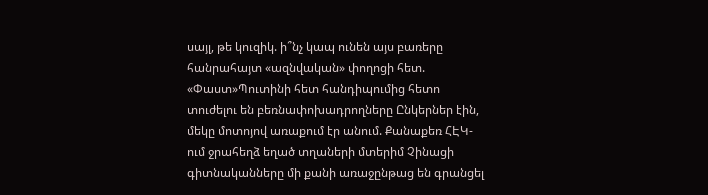սայլ, թե կուզիկ. ի՞նչ կապ ունեն այս բառերը հանրահայտ «ազնվական» փողոցի հետ. «Փաստ»Պուտինի հետ հանդիպումից հետո տուժելու են բեռնափոխադրողները Ընկերներ էին, մեկը մոտոյով առաքում էր անում. Քանաքեռ ՀԷԿ-ում ջրահեղձ եղած տղաների մտերիմ Չինացի գիտնականները մի քանի առաջընթաց են գրանցել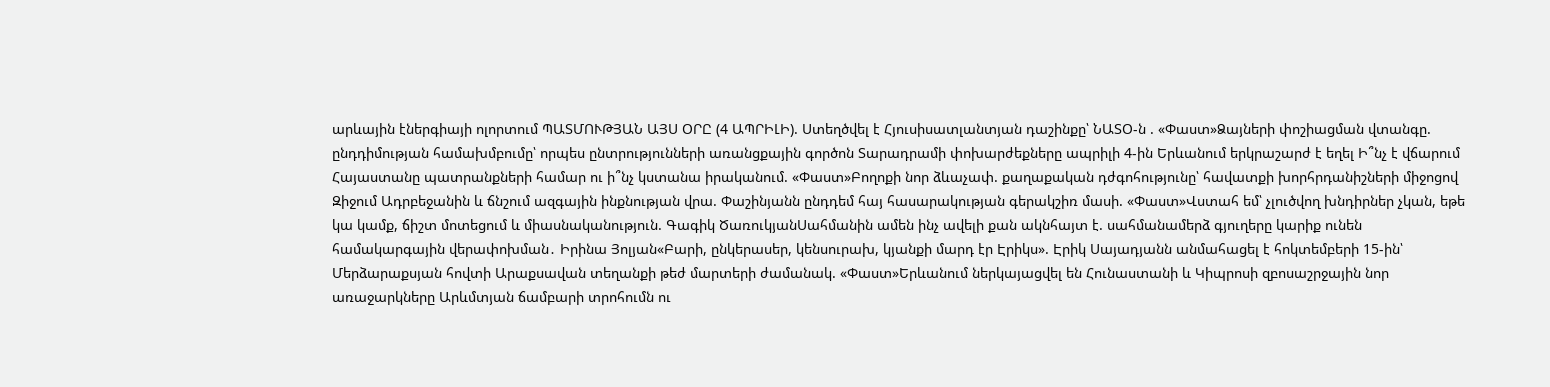արևային էներգիայի ոլորտում ՊԱՏՄՈՒԹՅԱՆ ԱՅՍ ՕՐԸ (4 ԱՊՐԻԼԻ). Ստեղծվել է Հյուսիսատլանտյան դաշինքը՝ ՆԱՏՕ-ն . «Փաստ»Ձայների փոշիացման վտանգը. ընդդիմության համախմբումը՝ որպես ընտրությունների առանցքային գործոն Տարադրամի փոխարժեքները ապրիլի 4-ին Երևանում երկրաշարժ է եղել Ի՞նչ է վճարում Հայաստանը պատրանքների համար ու ի՞նչ կստանա իրականում. «Փաստ»Բողոքի նոր ձևաչափ. քաղաքական դժգոհությունը՝ հավատքի խորհրդանիշների միջոցով Զիջում Ադրբեջանին և ճնշում ազգային ինքնության վրա. Փաշինյանն ընդդեմ հայ հասարակության գերակշիռ մասի. «Փաստ»Վստահ եմ՝ չլուծվող խնդիրներ չկան, եթե կա կամք, ճիշտ մոտեցում և միասնականություն. Գագիկ ԾառուկյանՍահմանին ամեն ինչ ավելի քան ակնհայտ է. սահմանամերձ գյուղերը կարիք ունեն համակարգային վերափոխման․ Իրինա Յոլյան«Բարի, ընկերասեր, կենսուրախ, կյանքի մարդ էր Էրիկս». Էրիկ Սայադյանն անմահացել է հոկտեմբերի 15-ին՝ Մերձարաքսյան հովտի Արաքսավան տեղանքի թեժ մարտերի ժամանակ. «Փաստ»Երևանում ներկայացվել են Հունաստանի և Կիպրոսի զբոսաշրջային նոր առաջարկները Արևմտյան ճամբարի տրոհումն ու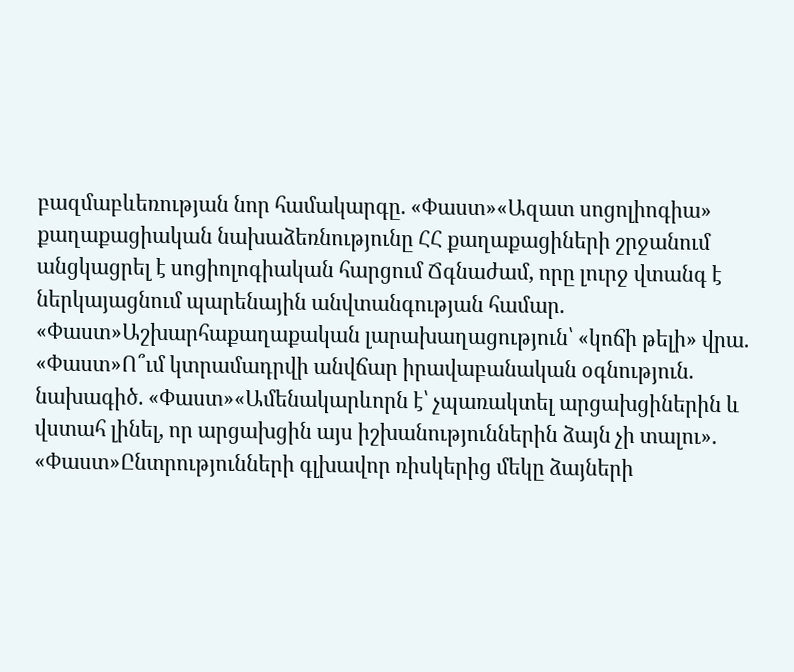բազմաբևեռության նոր համակարգը. «Փաստ»«Ազատ սոցոլիոգիա» քաղաքացիական նախաձեռնությունը ՀՀ քաղաքացիների շրջանում անցկացրել է սոցիոլոգիական հարցում Ճգնաժամ, որը լուրջ վտանգ է ներկայացնում պարենային անվտանգության համար. «Փաստ»Աշխարհաքաղաքական լարախաղացություն՝ «կոճի թելի» վրա. «Փաստ»Ո՞ւմ կտրամադրվի անվճար իրավաբանական օգնություն. նախագիծ. «Փաստ»«Ամենակարևորն է՝ չպառակտել արցախցիներին և վստահ լինել, որ արցախցին այս իշխանություններին ձայն չի տալու». «Փաստ»Ընտրությունների գլխավոր ռիսկերից մեկը ձայների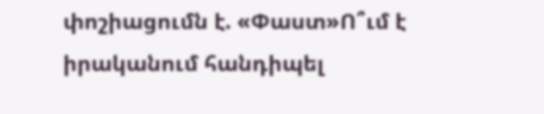փոշիացումն է. «Փաստ»Ո՞ւմ է իրականում հանդիպել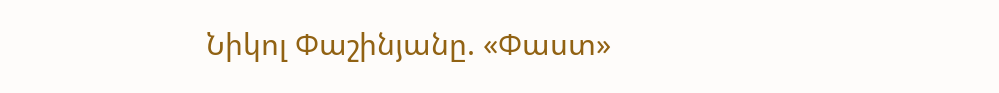Նիկոլ Փաշինյանը. «Փաստ»